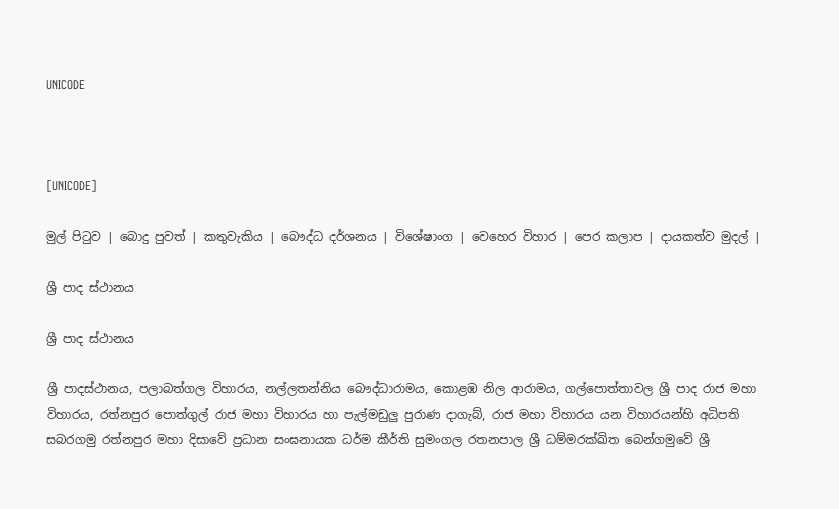UNICODE



[UNICODE]

මුල් පිටුව | බොදු පුවත් | කතුවැකිය | බෞද්ධ දර්ශනය | විශේෂාංග | වෙහෙර විහාර | පෙර කලාප | දායකත්ව මුදල් |

ශ්‍රී පාද ස්ථානය

ශ්‍රී පාද ස්ථානය

ශ්‍රී පාදස්ථානය, පලාබත්ගල විහාරය, නල්ලතන්නිය බෞද්ධාරාමය, කොළඹ නිල ආරාමය, ගල්පොත්තාවල ශ්‍රී පාද රාජ මහා විහාරය, රත්නපුර පොත්ගුල් රාජ මහා විහාරය හා පැල්මඩුලු පුරාණ දාගැබ්, රාජ මහා විහාරය යන විහාරයන්හි අධිපති සබරගමු රත්නපුර මහා දිසාවේ ප්‍රධාන සංඝනායක ධර්ම කීර්ති සුමංගල රතනපාල ශ්‍රී ධම්මරක්ඛිත බෙන්ගමුවේ ශ්‍රී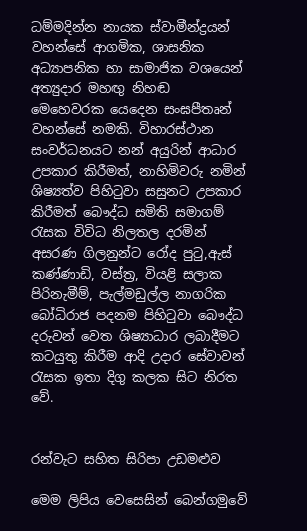ධම්මදින්න නායක ස්වාමීන්ද්‍රයන් වහන්සේ ආගමික, ශාසනික අධ්‍යාපනික හා සාමාජික වශයෙන් අත්‍යුදාර මහඟු නිහඬ මෙහෙවරක යෙදෙන සංඝපීතෘන් වහන්සේ නමකි. විහාරස්ථාන සංවර්ධනයට නන් අයුරින් ආධාර උපකාර කිරීමත්, නාහිමිවරු නමින් ශිෂ්‍යත්ව පිහිටුවා සසුනට උපකාර කිරීමත් බෞද්ධ සමිති සමාගම් රැසක විවිධ නිලතල දරමින් අසරණ ගිලනුන්ට රෝද පුටු,ඇස් කණ්ණාඩි, වස්ත්‍ර, වියළි සලාක පිරිනැමීම්, පැල්මඩුල්ල නාගරික බෝධිරාජ පදනම පිහිටුවා බෞද්ධ දරුවන් වෙත ශිෂ්‍යාධාර ලබාදීමට කටයුතු කිරීම ආදි උදාර සේවාවන් රැසක ඉතා දිගු කලක සිට නිරත වේ.


රන්වැට සහිත සිරිපා උඩමළුව

මෙම ලිපිය වෙසෙසින් බෙන්ගමුවේ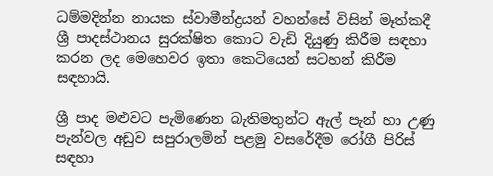ධම්මදින්න නායක ස්වාමීන්ද්‍රයන් වහන්සේ විසින් මෑත්කදී ශ්‍රී පාදස්ථානය සුරක්ෂිත කොට වැඩි දියුණු කිරීම සඳහා කරන ලද මෙහෙවර ඉතා කෙටියෙන් සටහන් කිරීම සඳහායි.

ශ්‍රී පාද මළුවට පැමිණෙන බැතිමතුන්ට ඇල් පැන් හා උණු පැන්වල අඩුව සපුරාලමින් පළමු වසරේදීම රෝගී පිරිස් සඳහා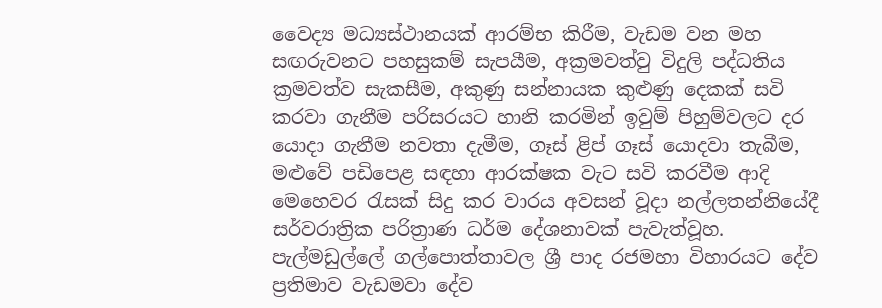වෛද්‍ය මධ්‍යස්ථානයක් ආරම්භ කිරීම, වැඩම වන මහ සඟරුවනට පහසුකම් සැපයීම, අක්‍රමවත්වු විදුලි පද්ධතිය ක්‍රමවත්ව සැකසීම, අකුණු සන්නායක කුළුණු දෙකක් සවි කරවා ගැනීම පරිසරයට හානි කරමින් ඉවුම් පිහුම්වලට දර යොදා ගැනීම නවතා දැමීම, ගෑස් ළිප් ගෑස් යොදවා තැබීම, මළුවේ පඩිපෙළ සඳහා ආරක්ෂක වැට සවි කරවීම ආදි මෙහෙවර රැසක් සිදු කර වාරය අවසන් වූදා නල්ලතන්නියේදී සර්වරාත්‍රික පරිත්‍රාණ ධර්ම දේශනාවක් පැවැත්වූහ. පැල්මඩුල්ලේ ගල්පොත්තාවල ශ්‍රී පාද රජමහා විහාරයට දේව ප්‍රතිමාව වැඩමවා දේව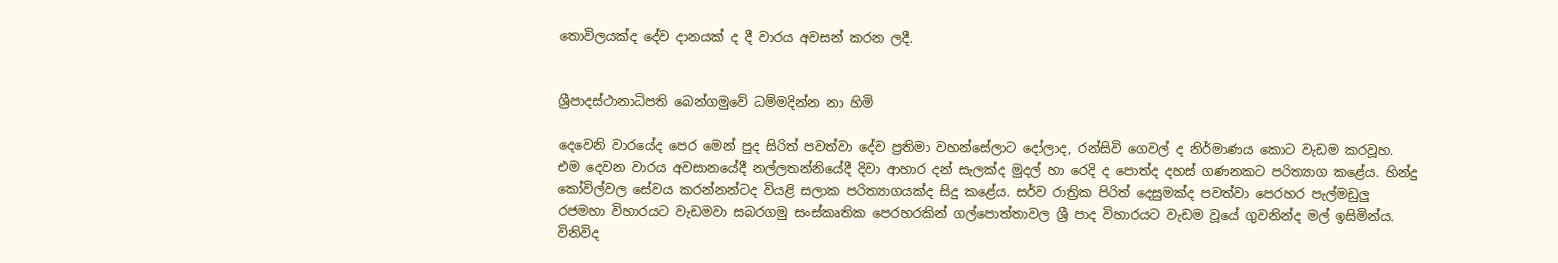තොවිලයක්ද දේව දානයක් ද දී වාරය අවසන් කරන ලදී.


ශ්‍රීපාදස්ථානාධිපති බෙන්ගමුවේ ධම්මදින්න නා හිමි

දෙවෙනි වාරයේද පෙර මෙන් පුද සිරිත් පවත්වා දේව ප්‍රතිමා වහන්සේලාට දෝලාද, රන්සිවි ගෙවල් ද නිර්මාණය කොට වැඩම කරවූහ. එම දෙවන වාරය අවසානයේදී නල්ලතන්නියේදී දිවා ආහාර දන් සැලක්ද මුදල් හා රෙදි ද පොත්ද දහස් ගණනකට පරිත්‍යාග කළේය. හින්දු කෝවිල්වල සේවය කරන්නන්ටද වියළි සලාක පරිත්‍යාගයක්ද සිදු කළේය. සර්ව රාත්‍රික පිරිත් දෙසුමක්ද පවත්වා පෙරහර පැල්මඩුලු රජමහා විහාරයට වැඩමවා සබරගමු සංස්කෘතික පෙරහරකින් ගල්පොත්තාවල ශ්‍රී පාද විහාරයට වැඩම වූයේ ගුවනින්ද මල් ඉසිමින්ය. විනිවිද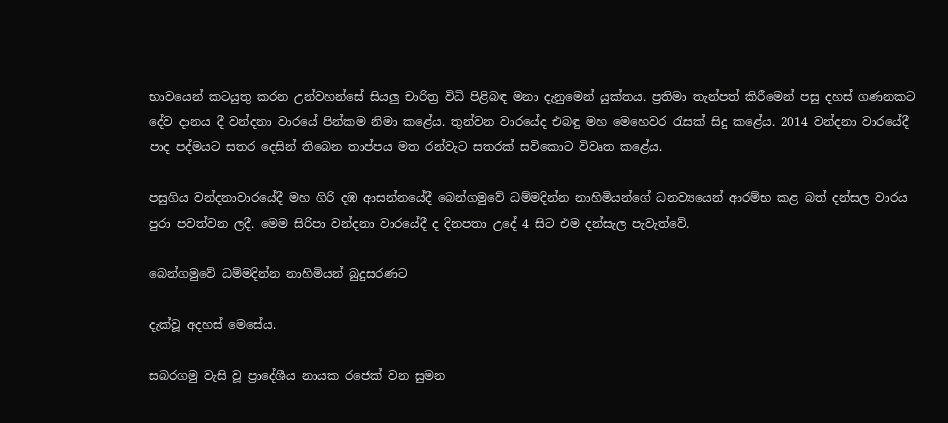භාවයෙන් කටයුතු කරන උන්වහන්සේ සියලු චාරිත්‍ර විධි පිළිබඳ මනා දැනුමෙන් යුක්තය. ප්‍රතිමා තැන්පත් කිරීමෙන් පසු දහස් ගණනකට දේව දානය දී වන්දනා වාරයේ පින්කම නිමා කළේය. තුන්වන වාරයේද එබඳු මහ මෙහෙවර රැසක් සිදු කළේය. 2014 වන්දනා වාරයේදී පාද පද්මයට සතර දෙසින් තිබෙන තාප්පය මත රන්වැට සතරක් සවිකොට විවෘත කළේය.

පසුගිය වන්දනාවාරයේදී මහ ගිරි දඹ ආසන්නයේදී බෙන්ගමුවේ ධම්මදින්න නාහිමියන්ගේ ධනව්‍යයෙන් ආරම්භ කළ බත් දන්සල වාරය පුරා පවත්වන ලදී. මෙම සිරිපා වන්දනා වාරයේදී ද දිනපතා උදේ 4 සිට එම දන්සැල පැවැත්වේ.

බෙන්ගමුවේ ධම්මදින්න නාහිමියන් බුදුසරණට

දැක්වූ අදහස් මෙසේය.

සබරගමු වැසි වූ ප්‍රාදේශීය නායක රජෙක් වන සුමන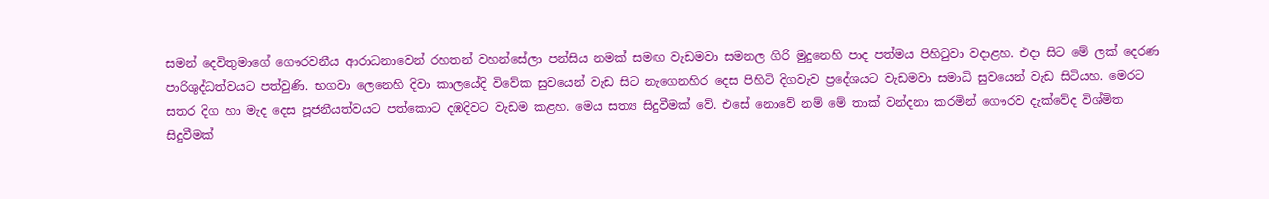සමන් දෙවිතුමාගේ ගෞරවනීය ආරාධනාවෙන් රහතන් වහන්සේලා පන්සිය නමක් සමඟ වැඩමවා සමනල ගිරි මුදුනෙහි පාද පත්මය පිහිටුවා වදාළහ. එදා සිට මේ ලක් දෙරණ පාරිශුද්ධත්වයට පත්වුණි. භගවා ලෙනෙහි දිවා කාලයේදි විවේක සුවයෙන් වැඩ සිට නැගෙනහිර දෙස පිහිටි දිගවැව ප්‍රදේශයට වැඩමවා සමාධි සුවයෙන් වැඩ සිටියහ. මෙරට සතර දිග හා මැද දෙස පූජනීයත්වයට පත්කොට දඹදිවට වැඩම කළහ. මෙය සත්‍ය සිදුවීමක් වේ. එසේ නොවේ නම් මේ තාක් වන්දනා කරමින් ගෞරව දැක්වේද විශ්මිත සිදුවීමක්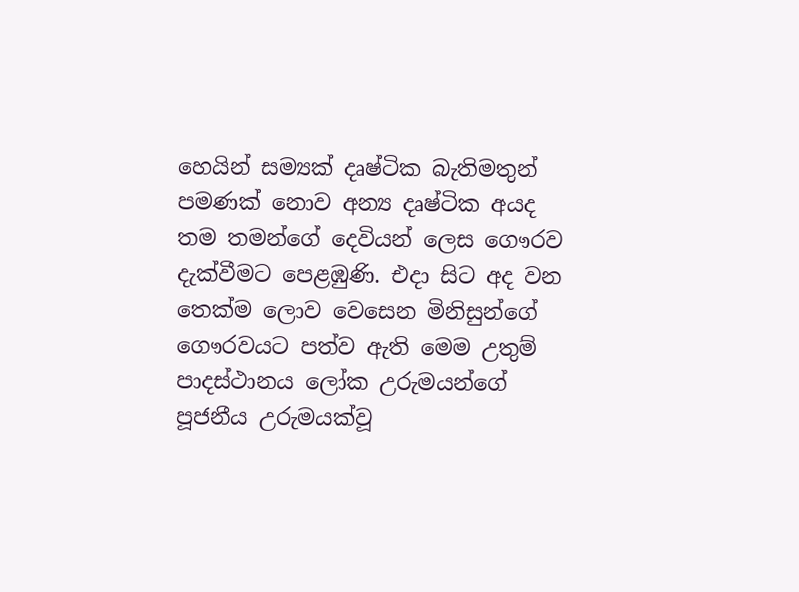හෙයින් සම්‍යක් දෘෂ්ටික බැතිමතුන් පමණක් නොව අන්‍ය දෘෂ්ටික අයද තම තමන්ගේ දෙවියන් ලෙස ගෞරව දැක්වීමට පෙළඹුණි. එදා සිට අද වන තෙක්ම ලොව වෙසෙන මිනිසුන්ගේ ගෞරවයට පත්ව ඇති මෙම උතුම් පාදස්ථානය ලෝක උරුමයන්ගේ පූජනීය උරුමයක්වූ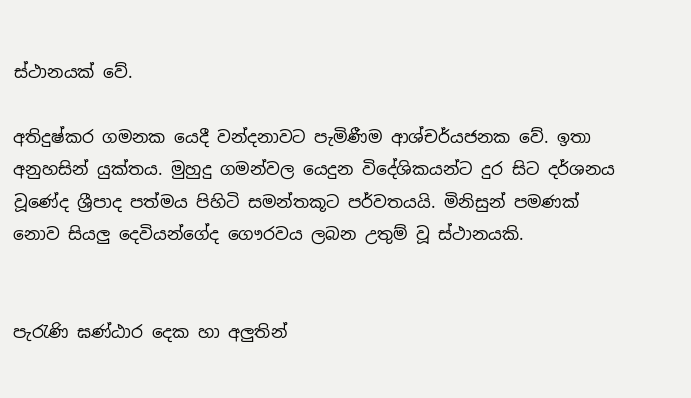ස්ථානයක් වේ.

අතිදුෂ්කර ගමනක යෙදී වන්දනාවට පැමිණීම ආශ්චර්යජනක වේ. ඉතා අනුහසින් යුක්තය. මුහුදු ගමන්වල යෙදුන විදේශිකයන්ට දුර සිට දර්ශනය වූණේද ශ්‍රීපාද පත්මය පිහිටි සමන්තකූට පර්වතයයි. මිනිසුන් පමණක් නොව සියලු දෙවියන්ගේද ගෞරවය ලබන උතුම් වූ ස්ථානයකි.


පැරැණි ඝණ්ඨාර දෙක හා අලුතින්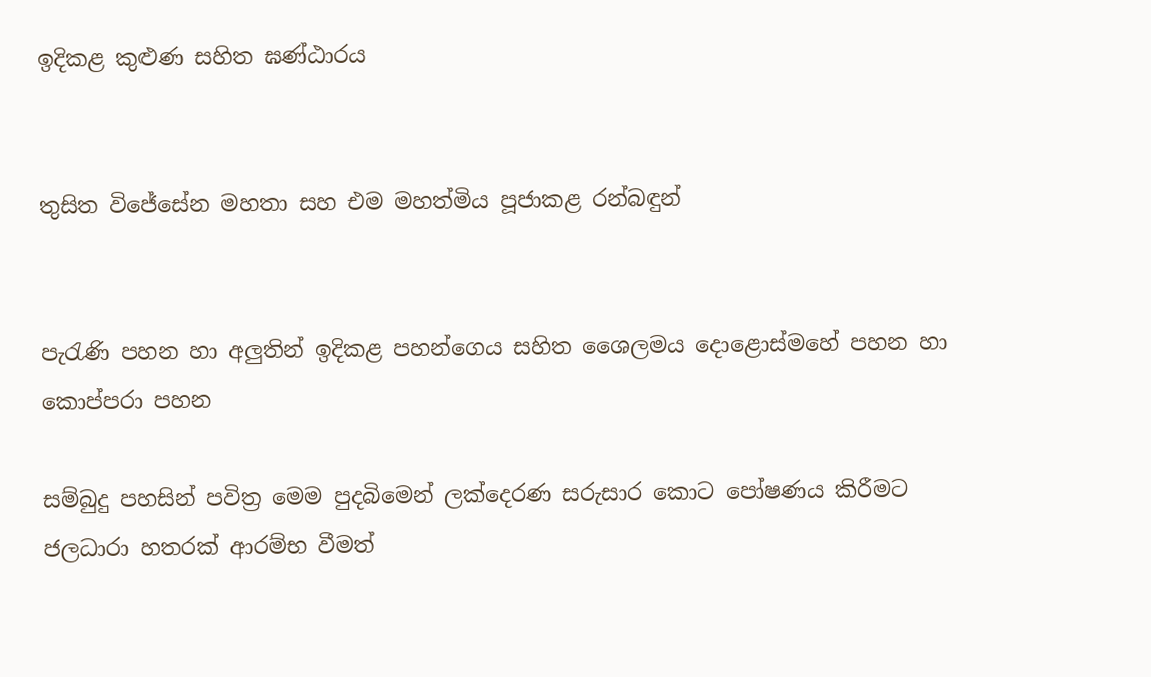ඉදිකළ කුළුණ සහිත ඝණ්ඨාරය


තුසිත විජේසේන මහතා සහ එම මහත්මිය පූජාකළ රන්බඳුන්


පැරැණි පහන හා අලුතින් ඉදිකළ පහන්ගෙය සහිත ශෛලමය දොළොස්මහේ පහන හා කොප්පරා පහන

සම්බුදු පහසින් පවිත්‍ර මෙම පුදබිමෙන් ලක්දෙරණ සරුසාර කොට පෝෂණය කිරීමට ජලධාරා හතරක් ආරම්භ වීමත්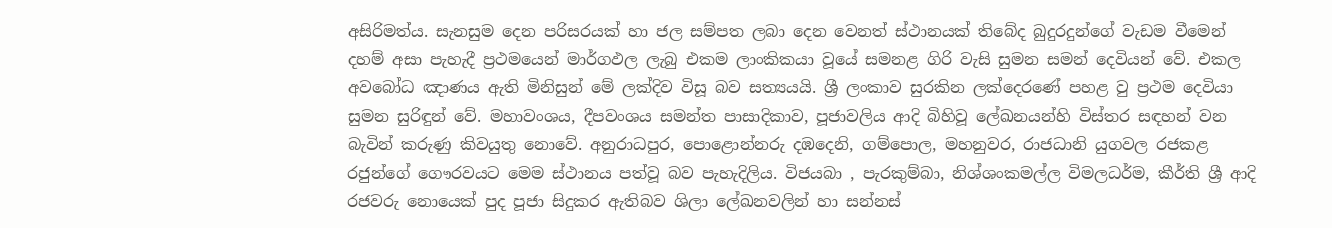අසිරිමත්ය. සැනසුම දෙන පරිසරයක් හා ජල සම්පත ලබා දෙන වෙනත් ස්ථානයක් තිබේද බුදුරදුන්ගේ වැඩම වීමෙන් දහම් අසා පැහැදී ප්‍රථමයෙන් මාර්ගඵල ලැබු එකම ලාංකිකයා වූයේ සමනළ ගිරි වැසි සුමන සමන් දෙවියන් වේ. එකල අවබෝධ ඤාණය ඇති මිනිසුන් මේ ලක්දිව විසූ බව සත්‍යයයි. ශ්‍රී ලංකාව සුරකින ලක්දෙරණේ පහළ වු ප්‍රථම දෙවියා සුමන සුරිඳුන් වේ. මහාවංශය, දීපවංශය සමන්ත පාසාදිකාව, පූජාවලිය ආදි බිහිවූ ලේඛනයන්හි විස්තර සඳහන් වන බැවින් කරුණු කිවයුතු නොවේ. අනුරාධපුර, පොළොන්නරු දඹදෙනි, ගම්පොල, මහනුවර, රාජධානි යුගවල රජකළ රජුන්ගේ ගෞරවයට මෙම ස්ථානය පත්වූ බව පැහැදිලිය. විජයබා , පැරකුම්බා, නිශ්ශංකමල්ල විමලධර්ම, කීර්ති ශ්‍රී ආදි රජවරු නොයෙක් පුද පූජා සිදුකර ඇතිබව ශිලා ලේඛනවලින් හා සන්නස්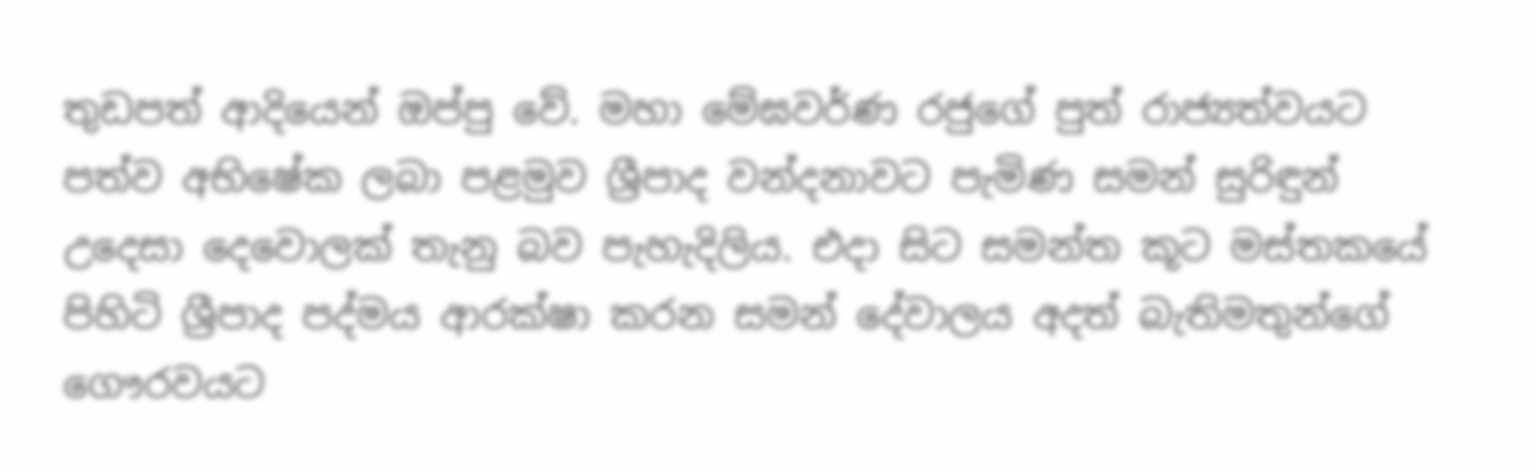තුඩපත් ආදියෙන් ඔප්පු වේ. මහා මේඝවර්ණ රජුගේ පුත් රාජ්‍යත්වයට පත්ව අභිෂේක ලබා පළමුව ශ්‍රීපාද වන්දනාවට පැමිණ සමන් සුරිඳුන් උදෙසා දෙවොලක් තැනු බව පැහැදිලිය. එදා සිට සමන්ත කූට මස්තකයේ පිහිටි ශ්‍රීපාද පද්මය ආරක්ෂා කරන සමන් දේවාලය අදත් බැතිමතුන්ගේ ගෞරවයට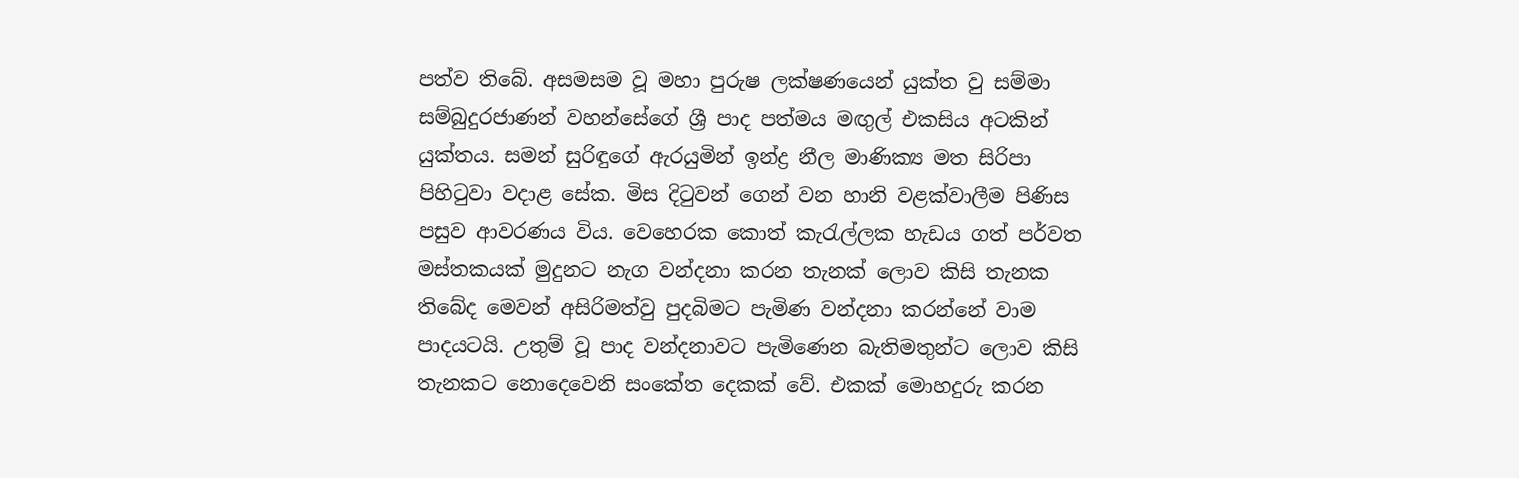පත්ව තිබේ. අසමසම වූ මහා පුරුෂ ලක්ෂණයෙන් යුක්ත වු සම්මා සම්බුදුරජාණන් වහන්සේගේ ශ්‍රී පාද පත්මය මඟුල් එකසිය අටකින් යුක්තය. සමන් සුරිඳුගේ ඇරයුමින් ඉන්ද්‍ර නීල මාණික්‍ය මත සිරිපා පිහිටුවා වදාළ සේක. මිස දිටුවන් ගෙන් වන හානි වළක්වාලීම පිණිස පසුව ආවරණය විය. වෙහෙරක කොත් කැරැල්ලක හැඩය ගත් පර්වත මස්තකයක් මුදුනට නැග වන්දනා කරන තැනක් ලොව කිසි තැනක තිබේද මෙවන් අසිරිමත්වු පුදබිමට පැමිණ වන්දනා කරන්නේ වාම පාදයටයි. උතුම් වූ පාද වන්දනාවට පැමිණෙන බැතිමතුන්ට ලොව කිසි තැනකට නොදෙවෙනි සංකේත දෙකක් වේ. එකක් මොහදුරු කරන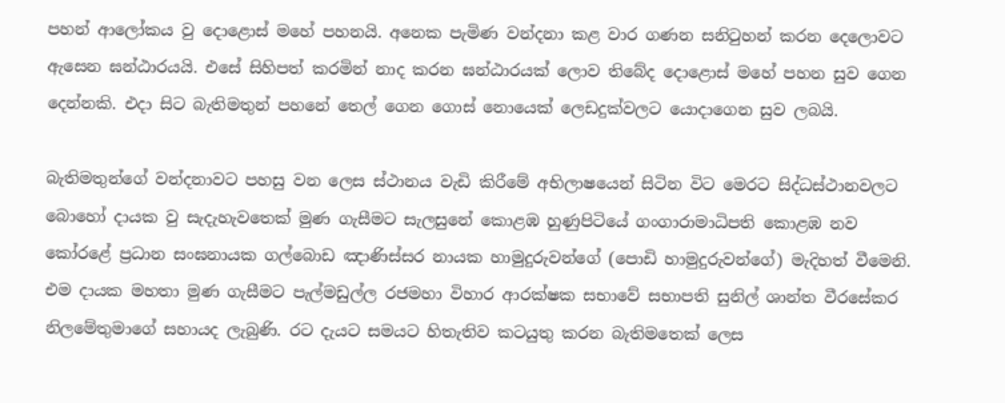පහන් ආලෝකය වු දොළොස් මහේ පහනයි. අනෙක පැමිණ වන්දනා කළ වාර ගණන සනිටුහන් කරන දෙලොවට ඇසෙන ඝන්ඨාරයයි. එසේ සිහිපත් කරමින් නාද කරන ඝන්ඨාරයක් ලොව තිබේද දොළොස් මහේ පහන සුව ගෙන දෙන්නකි. එදා සිට බැතිමතුන් පහනේ තෙල් ගෙන ගොස් නොයෙක් ලෙඩදුක්වලට යොදාගෙන සුව ලබයි.

බැතිමතුන්ගේ වන්දනාවට පහසු වන ලෙස ස්ථානය වැඩි කිරීමේ අභිලාෂයෙන් සිටින විට මෙරට සිද්ධස්ථානවලට බොහෝ දායක වු සැදැහැවතෙක් මුණ ගැසීමට සැලසුනේ කොළඹ හුණුපිටියේ ගංගාරාමාධිපති කොළඹ නව කෝරළේ ප්‍රධාන සංඝනායක ගල්බොඩ ඤාණිස්සර නායක හාමුදුරුවන්ගේ (පොඩි හාමුදුරුවන්ගේ) මැදිහත් වීමෙනි. එම දායක මහතා මුණ ගැසීමට පැල්මඩුල්ල රජමහා විහාර ආරක්ෂක සභාවේ සභාපති සුනිල් ශාන්ත වීරසේකර නිලමේතුමාගේ සහායද ලැබුණි. රට දැයට සමයට හිතැතිව කටයුතු කරන බැතිමතෙක් ලෙස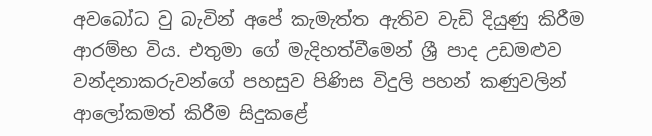අවබෝධ වු බැවින් අපේ කැමැත්ත ඇතිව වැඩි දියුණු කිරීම ආරම්භ විය. එතුමා ගේ මැදිහත්වීමෙන් ශ්‍රී පාද උඩමළුව වන්දනාකරුවන්ගේ පහසුව පිණිස විදුලි පහන් කණුවලින් ආලෝකමත් කිරීම සිදුකළේ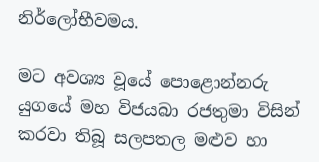නිර්ලෝභීවමය.

මට අවශ්‍ය වූයේ පොළොන්නරු යුගයේ මහ විජයබා රජතුමා විසින් කරවා තිබූ සලපතල මළුව හා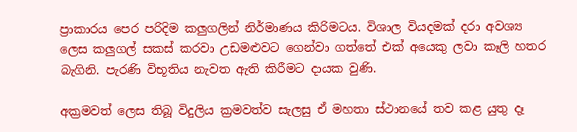ප්‍රාකාරය පෙර පරිදිම කලුගලින් නිර්මාණය කිරිමටය. විශාල වියදමක් දරා අවශ්‍ය ලෙස කලුගල් සකස් කරවා උඩමළුවට ගෙන්වා ගත්තේ එක් අයෙකු ලවා කෑලි හතර බැගිනි. පැරණි විභූතිය නැවත ඇති කිරීමට දායක වුණි.

අක්‍රමවත් ලෙස තිබූ විදුලිය ක්‍රමවත්ව සැලසු ඒ මහතා ස්ථානයේ තව කළ යුතු දෑ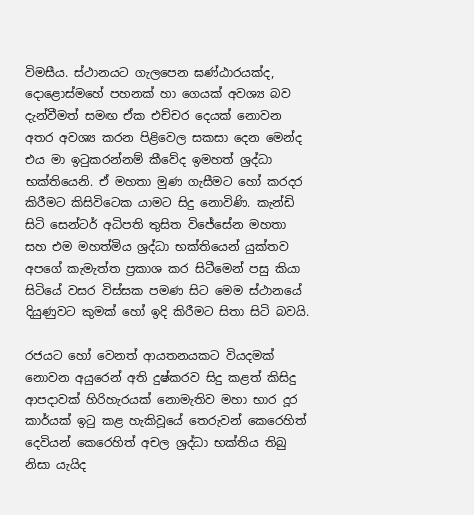විමසීය. ස්ථානයට ගැලපෙන ඝණ්ඨාරයක්ද, දොළොස්මහේ පහනක් හා ගෙයක් අවශ්‍ය බව දැන්වීමත් සමඟ ඒක එච්චර දෙයක් නොවන අතර අවශ්‍ය කරන පිළිවෙල සකසා දෙන මෙන්ද එය මා ඉටුකරන්නම් කීවේද ඉමහත් ශ්‍රද්ධා භක්තියෙනි. ඒ මහතා මුණ ගැසීමට හෝ කරදර කිරීමට කිසිවිටෙක යාමට සිදු නොවිණි. කැන්ඩි සිටි සෙන්ටර් අධිපති තුසිත විජේසේන මහතා සහ එම මහත්මිය ශ්‍රද්ධා භක්තියෙන් යුක්තව අපගේ කැමැත්ත ප්‍රකාශ කර සිටීමෙන් පසු කියා සිටියේ වසර විස්සක පමණ සිට මෙම ස්ථානයේ දියුණුවට කුමක් හෝ ඉදි කිරීමට සිතා සිටි බවයි.

රජයට හෝ වෙනත් ආයතනයකට වියදමක් නොවන අයුරෙන් අති දුෂ්කරව සිදු කළත් කිසිදු ආපදාවක් හිරිහැරයක් නොමැතිව මහා භාර දූර කාර්යක් ඉටු කළ හැකිවූයේ තෙරුවන් කෙරෙහිත් දෙවියන් කෙරෙහිත් අචල ශ්‍රද්ධා භක්තිය තිබු නිසා යැයිද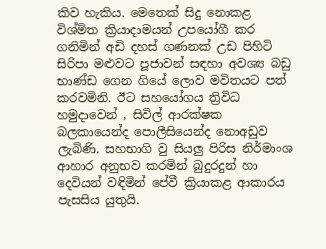කිව හැකිය. මෙතෙක් සිදු නොකළ විශ්මිත ක්‍රියාදාමයන් උපයෝගී කර ගනිමින් අඩි දහස් ගණනක් උඩ පිහිටි සිරිපා මළුවට පූජාවන් සඳහා අවශ්‍ය බඩු භාණ්ඩ ගෙන ගියේ ලොව මවිතයට පත් කරවමිනි. ඊට සහයෝගය ත්‍රිවිධ හමුදාවෙන් , සිවිල් ආරක්ෂක බලකායෙන්ද පොලීසියෙන්ද නොඅඩුව ලැබිණි. සහභාගි වු සියලු පිරිස නිර්මාංශ ආහාර අනුභව කරමින් බුදුරදුන් හා දෙවියන් වඳිමින් පේවී ක්‍රියාකළ ආකාරය පැසසිය යුතුයි.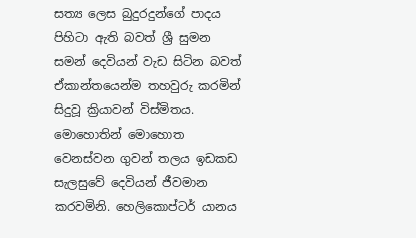සත්‍ය ලෙස බුදුරදුන්ගේ පාදය පිහිටා ඇති බවත් ශ්‍රී සුමන සමන් දෙවියන් වැඩ සිටින බවත් ඒකාන්තයෙන්ම තහවුරු කරමින් සිදුවූ ක්‍රියාවන් විස්මිතය. මොහොතින් මොහොත වෙනස්වන ගුවන් තලය ඉඩකඩ සැලසුවේ දෙවියන් ජීවමාන කරවමිනි. හෙලිකොප්ටර් යානය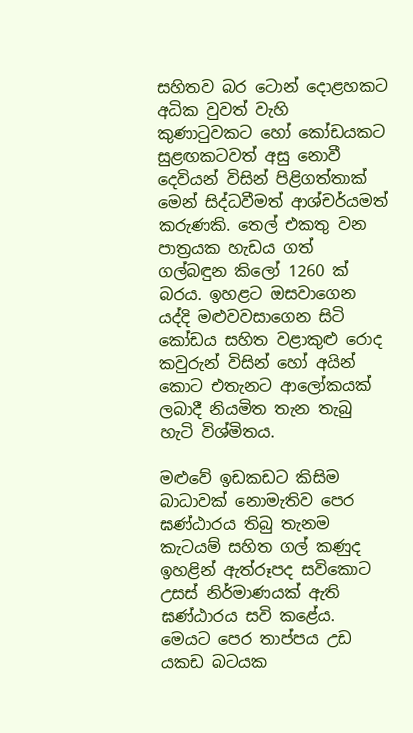සහිතව බර ටොන් දොළහකට අධික වුවත් වැහි කුණාටුවකට හෝ කෝඩයකට සුළඟකටවත් අසු නොවී දෙවියන් විසින් පිළිගත්තාක් මෙන් සිද්ධවීමත් ආශ්චර්යමත් කරුණකි. තෙල් එකතු වන පාත්‍රයක හැඩය ගත් ගල්බඳුන කිලෝ 1260 ක් බරය. ඉහළට ඔසවාගෙන යද්දි මළුවවසාගෙන සිටි කෝඩය සහිත වළාකුළු රොද කවුරුන් විසින් හෝ අයින් කොට එතැනට ආලෝකයක් ලබාදී නියමිත තැන තැබු හැටි විශ්මිතය.

මළුවේ ඉඩකඩට කිසිම බාධාවක් නොමැතිව පෙර ඝණ්ඨාරය තිබු තැනම කැටයම් සහිත ගල් කණුද ඉහළින් ඇත්රූපද සවිකොට උසස් නිර්මාණයක් ඇති ඝණ්ඨාරය සවි කළේය. මෙයට පෙර තාප්පය උඩ යකඩ බටයක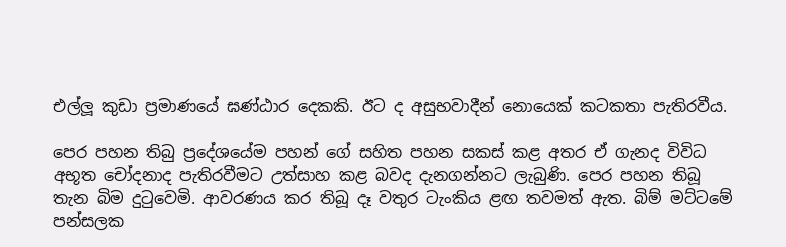එල්ලූ කුඩා ප්‍රමාණයේ ඝණ්ඨාර දෙකකි. ඊට ද අසුභවාදීන් නොයෙක් කටකතා පැතිරවීය.

පෙර පහන තිබු ප්‍රදේශයේම පහන් ගේ සහිත පහන සකස් කළ අතර ඒ ගැනද විවිධ අභූත චෝදනාද පැතිරවීමට උත්සාහ කළ බවද දැනගන්නට ලැබුණි. පෙර පහන තිබූ තැන බිම දුටුවෙමි. ආවරණය කර තිබූ දෑ වතුර ටැංකිය ළඟ තවමත් ඇත. බිම් මට්ටමේ පන්සලක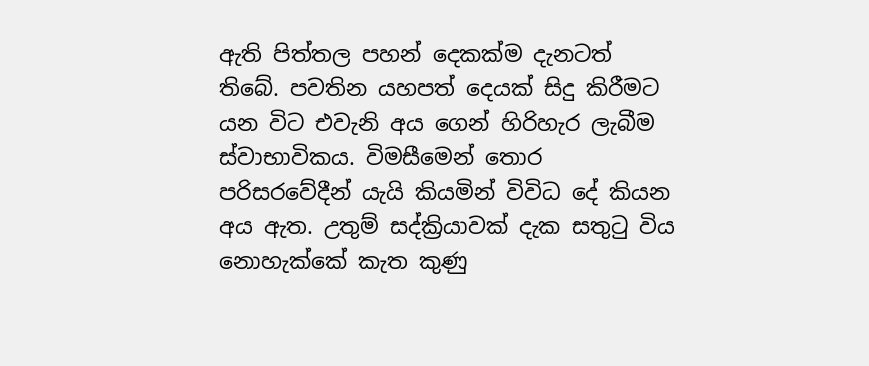ඇති පිත්තල පහන් දෙකක්ම දැනටත් තිබේ. පවතින යහපත් දෙයක් සිදු කිරීමට යන විට එවැනි අය ගෙන් හිරිහැර ලැබීම ස්වාභාවිකය. විමසීමෙන් තොර පරිසරවේදීන් යැයි කියමින් විවිධ දේ කියන අය ඇත. උතුම් සද්ක්‍රියාවක් දැක සතුටු විය නොහැක්කේ කැත කුණු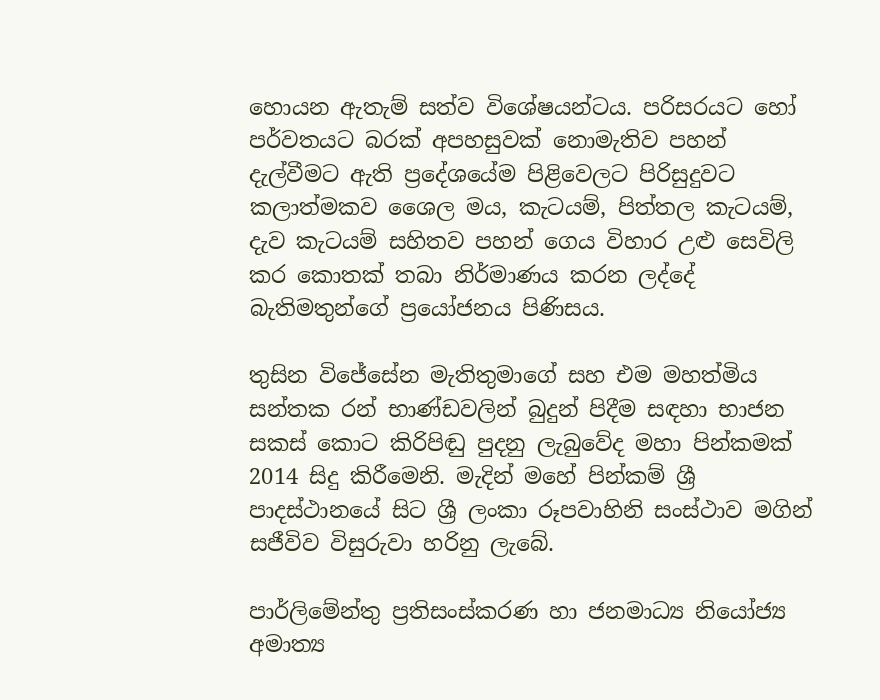හොයන ඇතැම් සත්ව විශේෂයන්ටය. පරිසරයට හෝ පර්වතයට බරක් අපහසුවක් නොමැතිව පහන් දැල්වීමට ඇති ප්‍රදේශයේම පිළිවෙලට පිරිසුදුවට කලාත්මකව ශෛල මය, කැටයම්, පිත්තල කැටයම්, දැව කැටයම් සහිතව පහන් ගෙය විහාර උළු සෙවිලි කර කොතක් තබා නිර්මාණය කරන ලද්දේ බැතිමතුන්ගේ ප්‍රයෝජනය පිණිසය.

තුසින විජේසේන මැතිතුමාගේ සහ එම මහත්මිය සන්තක රන් භාණ්ඩවලින් බුදුන් පිදීම සඳහා භාජන සකස් කොට කිරිපිඬු පුදනු ලැබුවේද මහා පින්කමක් 2014 සිදු කිරීමෙනි. මැදින් මහේ පින්කම් ශ්‍රී පාදස්ථානයේ සිට ශ්‍රී ලංකා රූපවාහිනි සංස්ථාව මගින් සජීවිව විසුරුවා හරිනු ලැබේ.

පාර්ලිමේන්තු ප්‍රතිසංස්කරණ හා ජනමාධ්‍ය නියෝජ්‍ය අමාත්‍ය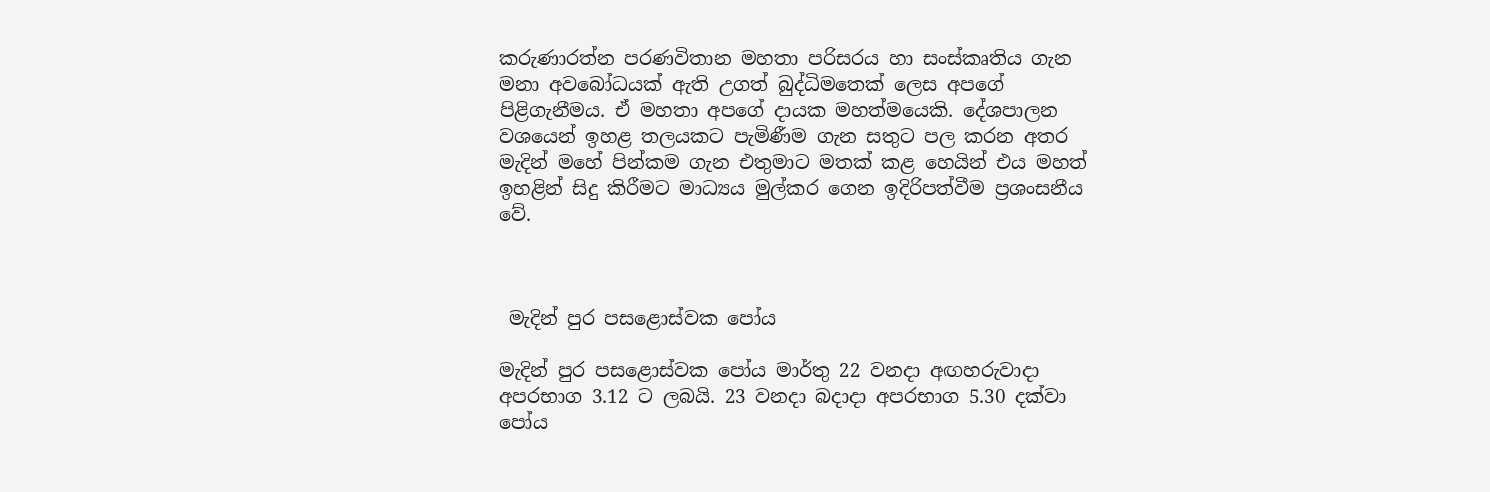කරුණාරත්න පරණවිතාන මහතා පරිසරය හා සංස්කෘතිය ගැන මනා අවබෝධයක් ඇති උගත් බුද්ධිමතෙක් ලෙස අපගේ පිළිගැනීමය. ඒ මහතා අපගේ දායක මහත්මයෙකි. දේශපාලන වශයෙන් ඉහළ තලයකට පැමිණීම ගැන සතුට පල කරන අතර මැදින් මහේ පින්කම ගැන එතුමාට මතක් කළ හෙයින් එය මහත් ඉහළින් සිදු කිරීමට මාධ්‍යය මුල්කර ගෙන ඉදිරිපත්වීම ප්‍රශංසනීය වේ.



 මැදින් පුර පසළොස්වක පෝය

මැදින් පුර පසළොස්වක පෝය මාර්තු 22 වනදා අඟහරුවාදා අපරභාග 3.12 ට ලබයි. 23 වනදා බදාදා අපරභාග 5.30 දක්වා පෝය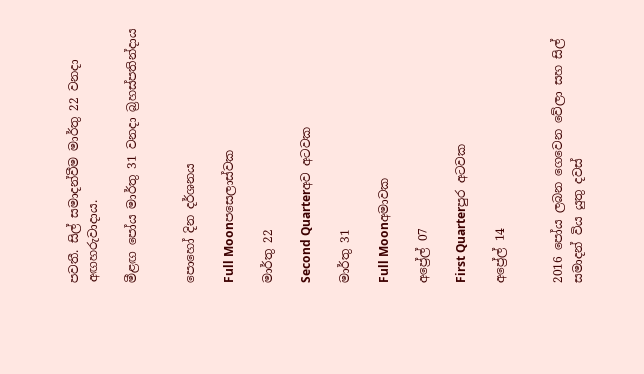පවතී. සිල් සමාදන්වීම මාර්තු 22 වනදා අඟහරුවාදාය.

මීළඟ පෝය මාර්තු 31 වනදා බ්‍රහස්පතින්දාය


පොහෝ දින දර්ශනය

Full Moonපසෙලාස්වක

මාර්තු 22

Second Quarterඅව අටවක

මාර්තු 31

Full Moonඅමාවක

අප්‍රේල් 07

First Quarterපුර අටවක

අප්‍රේල් 14


2016 පෝය ලබන ගෙවෙන වේලා සහ සිල් සමාදන් විය යුතු දවස්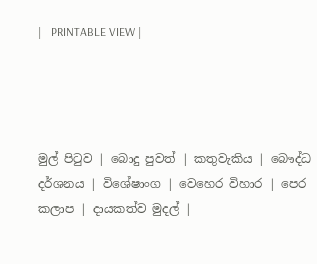|   PRINTABLE VIEW |




මුල් පිටුව | බොදු පුවත් | කතුවැකිය | බෞද්ධ දර්ශනය | විශේෂාංග | වෙහෙර විහාර | පෙර කලාප | දායකත්ව මුදල් |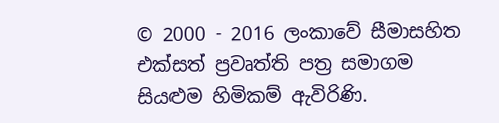© 2000 - 2016 ලංකාවේ සීමාසහිත එක්සත් ප්‍රවෘත්ති පත්‍ර සමාගම
සියළුම හිමිකම් ඇවිරිණි.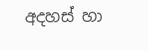අදහස් හා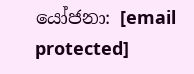යෝජනා: [email protected]